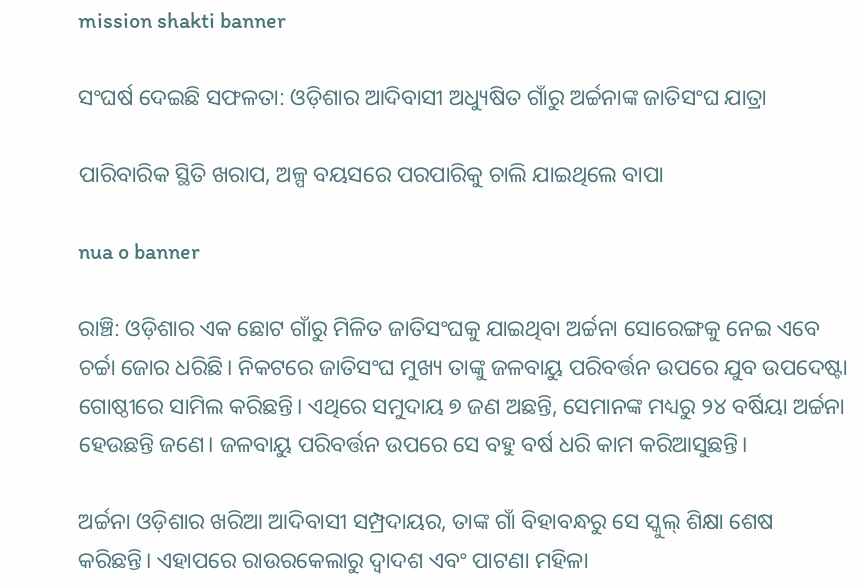mission shakti banner

ସଂଘର୍ଷ ଦେଇଛି ସଫଳତା: ଓଡ଼ିଶାର ଆଦିବାସୀ ଅଧ୍ୟୁଷିତ ଗାଁରୁ ଅର୍ଚ୍ଚନାଙ୍କ ଜାତିସଂଘ ଯାତ୍ରା

ପାରିବାରିକ ସ୍ଥିତି ଖରାପ, ଅଳ୍ପ ବୟସରେ ପରପାରିକୁ ଚାଲି ଯାଇଥିଲେ ବାପା

nua o banner

ରାଞ୍ଚି: ଓଡ଼ିଶାର ଏକ ଛୋଟ ଗାଁରୁ ମିଳିତ ଜାତିସଂଘକୁ ଯାଇଥିବା ଅର୍ଚ୍ଚନା ସୋରେଙ୍ଗକୁ ନେଇ ଏବେ ଚର୍ଚ୍ଚା ଜୋର ଧରିଛି। ନିକଟରେ ଜାତିସଂଘ ମୁଖ୍ୟ ତାଙ୍କୁ ଜଳବାୟୁ ପରିବର୍ତ୍ତନ ଉପରେ ଯୁବ ଉପଦେଷ୍ଟା ଗୋଷ୍ଠୀରେ ସାମିଲ କରିଛନ୍ତି। ଏଥିରେ ସମୁଦାୟ ୭ ଜଣ ଅଛନ୍ତି, ସେମାନଙ୍କ ମଧ୍ୟରୁ ୨୪ ବର୍ଷିୟା ଅର୍ଚ୍ଚନା ହେଉଛନ୍ତି ଜଣେ। ଜଳବାୟୁ ପରିବର୍ତ୍ତନ ଉପରେ ସେ ବହୁ ବର୍ଷ ଧରି କାମ କରିଆସୁଛନ୍ତି।

ଅର୍ଚ୍ଚନା ଓଡ଼ିଶାର ଖରିଆ ଆଦିବାସୀ ସମ୍ପ୍ରଦାୟର, ତାଙ୍କ ଗାଁ ବିହାବନ୍ଧରୁ ସେ ସ୍କୁଲ୍‍ ଶିକ୍ଷା ଶେଷ କରିଛନ୍ତି। ଏହାପରେ ରାଉରକେଲାରୁ ଦ୍ୱାଦଶ ଏବଂ ପାଟଣା ମହିଳା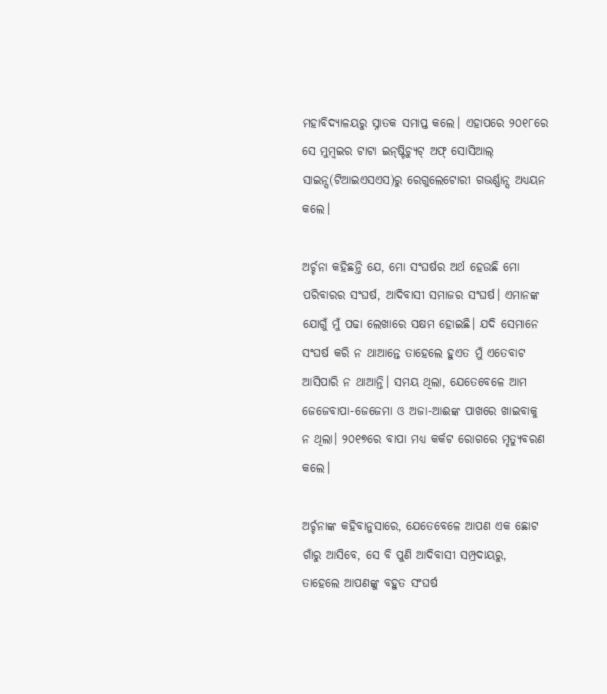ମହାବିଦ୍ୟାଳୟରୁ ସ୍ନାତକ ସମାପ୍ତ କଲେ। ଏହାପରେ ୨୦୧୮ରେ ସେ ମୁମ୍ବଇର ଟାଟା ଇନ୍‍ଷ୍ଟିଚ୍ୟୁଟ୍‍ ଅଫ୍‍ ସୋସିଆଲ୍‍ ସାଇନ୍ସ(ଟିଆଇଏସଏସ)ରୁ ରେଗୁଲେଟୋରୀ ଗଭର୍ଣ୍ଣାନ୍ସ ଅଧ୍ୟୟନ କଲେ।

ଅର୍ଚ୍ଚନା କହିଛନ୍ତି ଯେ, ମୋ ସଂଘର୍ଷର ଅର୍ଥ ହେଉଛି ମୋ ପରିବାରର ସଂଘର୍ଷ, ଆଦିବାସୀ ସମାଜର ସଂଘର୍ଷ। ଏମାନଙ୍କ ଯୋଗୁଁ ମୁଁ ପଢା ଲେଖାରେ ସକ୍ଷମ ହୋଇଛି। ଯଦି ସେମାନେ ସଂଘର୍ଷ କରି ନ ଥାଆନ୍ତେ ତାହେଲେ ହୁଏତ ମୁଁ ଏତେବାଟ ଆସିପାରି ନ ଥାଆନ୍ତି। ସମୟ ଥିଲା, ଯେତେବେଳେ ଆମ ଜେଜେବାପା-ଜେଜେମା ଓ ଅଜା-ଆଈଙ୍କ ପାଖରେ ଖାଇବାକୁ ନ ଥିଲା। ୨୦୧୭ରେ ବାପା ମଧ୍ୟ କର୍କଟ ରୋଗରେ ମୃତ୍ୟୁବରଣ କଲେ।

ଅର୍ଚ୍ଚନାଙ୍କ କହିବାନୁସାରେ, ଯେତେବେଳେ ଆପଣ ଏକ ଛୋଟ ଗାଁରୁ ଆସିବେ, ସେ ବି ପୁଣି ଆଦିବାସୀ ସମ୍ପ୍ରଦାୟରୁ, ତାହେଲେ ଆପଣଙ୍କୁ ବହୁତ ସଂଘର୍ଷ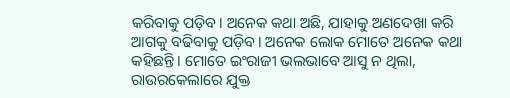କରିବାକୁ ପଡ଼ିବ। ଅନେକ କଥା ଅଛି, ଯାହାକୁ ଅଣଦେଖା କରି ଆଗକୁ ବଢିବାକୁ ପଡ଼ିବ। ଅନେକ ଲୋକ ମୋତେ ଅନେକ କଥା କହିଛନ୍ତି। ମୋତେ ଇଂରାଜୀ ଭଲଭାବେ ଆସୁ ନ ଥିଲା, ରାଉରକେଲାରେ ଯୁକ୍ତ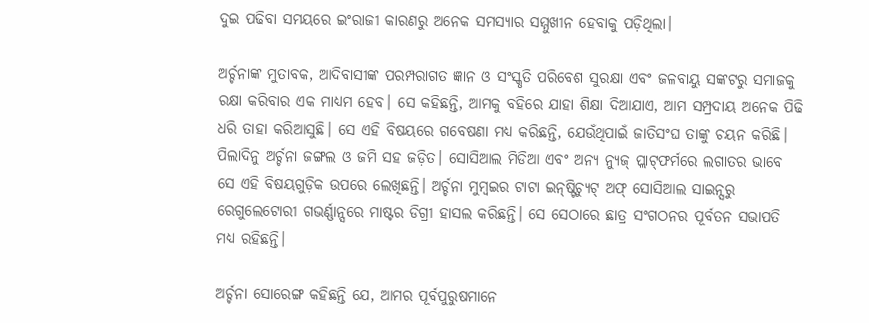ଦୁଇ ପଢିବା ସମୟରେ ଇଂରାଜୀ କାରଣରୁ ଅନେକ ସମସ୍ୟାର ସମ୍ମୁଖୀନ ହେବାକୁ ପଡ଼ିଥିଲା।

ଅର୍ଚ୍ଚନାଙ୍କ ମୁତାବକ, ଆଦିବାସୀଙ୍କ ପରମ୍ପରାଗତ ଜ୍ଞାନ ଓ ସଂସ୍କୃତି ପରିବେଶ ସୁରକ୍ଷା ଏବଂ ଜଳବାୟୁ ସଙ୍କଟରୁ ସମାଜକୁ ରକ୍ଷା କରିବାର ଏକ ମାଧ୍ୟମ ହେବ। ସେ କହିଛନ୍ତି, ଆମକୁ ବହିରେ ଯାହା ଶିକ୍ଷା ଦିଆଯାଏ, ଆମ ସମ୍ପ୍ରଦାୟ ଅନେକ ପିଢି ଧରି ତାହା କରିଆସୁଛି। ସେ ଏହି ବିଷୟରେ ଗବେଷଣା ମଧ୍ୟ କରିଛନ୍ତି, ଯେଉଁଥିପାଇଁ ଜାତିସଂଘ ତାଙ୍କୁ ଚୟନ କରିଛି। ପିଲାଦିନୁ ଅର୍ଚ୍ଚନା ଜଙ୍ଗଲ ଓ ଜମି ସହ ଜଡ଼ିତ। ସୋସିଆଲ ମିଡିଆ ଏବଂ ଅନ୍ୟ ନ୍ୟୁଜ୍‍ ପ୍ଲାଟ୍‍ଫର୍ମରେ ଲଗାତର ଭାବେ ସେ ଏହି ବିଷୟଗୁଡ଼ିକ ଉପରେ ଲେଖିଛନ୍ତି। ଅର୍ଚ୍ଚନା ମୁମ୍ବଇର ଟାଟା ଇନ୍‍ଷ୍ଟିଚ୍ୟୁଟ୍‍ ଅଫ୍‍ ସୋସିଆଲ ସାଇନ୍ସରୁ ରେଗୁଲେଟୋରୀ ଗଭର୍ଣ୍ଣାନ୍ସରେ ମାଷ୍ଟର ଡିଗ୍ରୀ ହାସଲ କରିଛନ୍ତି। ସେ ସେଠାରେ ଛାତ୍ର ସଂଗଠନର ପୂର୍ବତନ ସଭାପତି ମଧ୍ୟ ରହିଛନ୍ତି।

ଅର୍ଚ୍ଚନା ସୋରେଙ୍ଗ କହିଛନ୍ତି ଯେ, ଆମର ପୂର୍ବପୁରୁଷମାନେ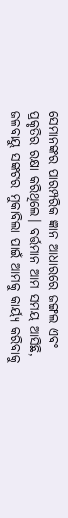ସେମାନଙ୍କର ପାରମ୍ପରିକ ଜ୍ଞାନ ଆଧାରରେ ଜଙ୍ଗଲ ଏବଂ ପ୍ରକୃତିର ରକ୍ଷା କରିଥିଲେ। ବର୍ତ୍ତମାନ ଆମ ସମୟ ଆସିଛି, ଜଳବାୟୁ ସଙ୍କଟର ମୁକାବିଲା ପାଇଁ ଆମକୁ କାର୍ୟ୍ୟ କରିବାକୁ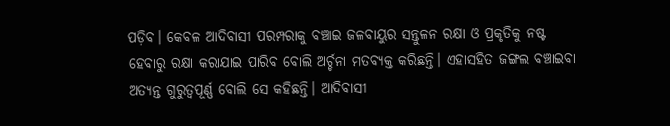ପଡ଼ିବ। କେବଳ ଆଦିବାସୀ ପରମ୍ପରାକୁ ବଞ୍ଚାଇ ଜଳବାୟୁର ସନ୍ତୁଳନ ରକ୍ଷା ଓ ପ୍ରକୃତିକୁ ନଷ୍ଟ ହେବାରୁ ରକ୍ଷା କରାଯାଇ ପାରିବ ବୋଲି ଅର୍ଚ୍ଚନା ମତବ୍ୟକ୍ତ କରିଛନ୍ତି। ଏହାସହିତ ଜଙ୍ଗଲ ବଞ୍ଚାଇବା ଅତ୍ୟନ୍ତ ଗୁରୁତ୍ୱପୂର୍ଣ୍ଣ ବୋଲି ସେ କହିଛନ୍ତି। ଆଦିବାସୀ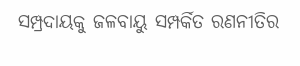ସମ୍ପ୍ରଦାୟକୁ ଜଳବାୟୁ ସମ୍ପର୍କିତ ରଣନୀତିର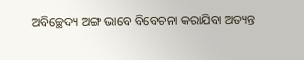ଅବିଚ୍ଛେଦ୍ୟ ଅଙ୍ଗ ଭାବେ ବିବେଚନା କରାଯିବା ଅତ୍ୟନ୍ତ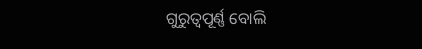ଗୁରୁତ୍ୱପୂର୍ଣ୍ଣ ବୋଲି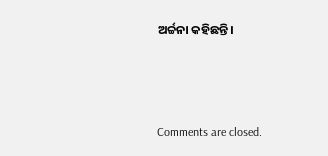ଅର୍ଚ୍ଚନା କହିଛନ୍ତି।



Comments are closed.